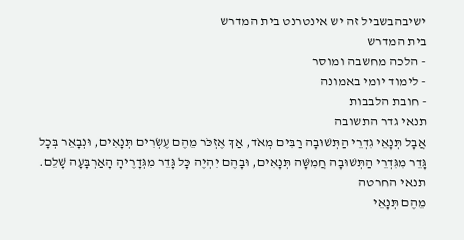ישיבהבשביל זה יש אינטרנט בית המדרש
בית המדרש
- הלכה מחשבה ומוסר
- לימוד יומי באמונה
- חובת הלבבות
תנאי גדר התשובה
אֲבָל תְּנָאֵי גִדְרֵי הַתְּשׁוּבָה רַבִּים מְאֹד, אַךְ אֶזְכֹּר מֵהֶם עֶשְׂרִים תְּנָאִים, וּנְבָאֵר בְּכָל גָּדֵר מִגִּדְרֵי הַתְּשׁוּבָה חֲמִשָּׁה תְּנָאִים, וּבָהֶם יִהְיֶה כָּל גָּדֵר מִגְּדָרֶיהָ הָאַרְבָּעָה שָׁלֵם.
תנאי החרטה
מֵהֶם תְּנָאֵי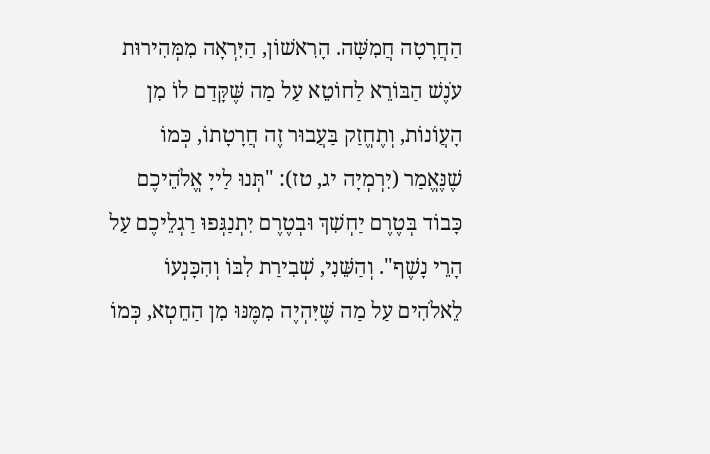הַחֲרָטָה חֲמִשָּׁה. הָרִאשׁוֹן, הַיִּרְאָה מִמְּהִירוּת עֹנֶשׁ הַבּוֹרֵא לַחוֹטֵא עַל מַה שֶּׁקָּדַם לוֹ מִן הָעֲוֹנוֹת, וְתֶחֱזַק בַּעֲבוּר זֶה חֲרָטָתוֹ, כְּמוֹ שֶׁנֶּאֱמַר (יִרְמְיָה יג, טז): "תְּנוּ לַייָ אֱלֹהֵיכֶם כָּבוֹד בְּטֶרֶם יַחְשִׁךְ וּבְטֶרֶם יִתְנַגְּפוּ רַגְלֵיכֶם עַל הָרֵי נָשֶׁף". וְהַשֵּׁנִי, שְׁבִירַת לִבּוֹ וְהִכָּנְעוֹ לֵאלֹהִים עַל מַה שֶּׁיִּהְיֶה מִמֶּנּוּ מִן הַחֵטְא, כְּמוֹ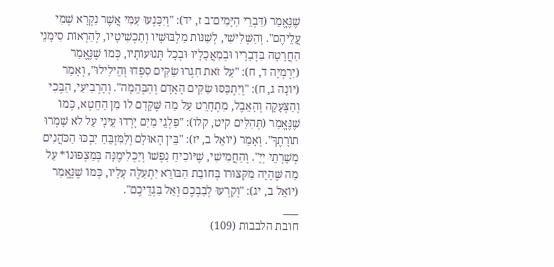שֶׁנֶּאֱמַר (דִּבְרֵי הַיָּמִים־ב ז, יד): "וְיִכָּנְעוּ עַמִּי אֲשֶׁר נִקְרָא שְׁמִי עֲלֵיהֶם". וְהַשְּׁלִישִׁי, לְשַׁנּוֹת מַלְבּוּשָׁיו וְתַכְשִׁיטָיו, לְהַרְאוֹת סִימָנֵי הַחֲרָטָה בִּדְבָרָיו וּבְמַאֲכָלָיו וּבְכָל תְּנוּעוֹתָיו, כְּמוֹ שֶׁנֶּאֱמַר (יִרְמְיָה ד, ח): "עַל זֹאת חִגְרוּ שַׂקִּים סִפְדוּ וְהֵילִילוּ", וְאָמַר (יוֹנָה ג, ח): "וְיִתְכַּסּוּ שַׂקִּים הָאָדָם וְהַבְּהֵמָה". וְהָרְבִיעִי, הַבְּכִי וְהַצְּעָקָה וְהָאֵבֶל, מִתְחָרֵט עַל מַה שֶּׁקָּדַם לוֹ מִן הַחֵטְא, כְּמוֹ שֶׁנֶּאֱמַר (תְּהִלִּים קיט, קלו): "פַּלְגֵי מַיִם יָרְדוּ עֵינָי עַל לֹא שָׁמְרוּ תוֹרָתֶךָ". וְאָמַר (יוֹאֵל ב, יז): "בֵּין הָאוּלָם וְלַמִּזְבֵּחַ יִבְכּוּ הַכֹּהֲנִים מְשָׁרְתֵי יְיָ". וְהַחֲמִישִׁי, שֶׁיּוֹכִיחַ נַפְשׁוֹ וְיַכְלִימֶנָּה בְּמַצְפּוּנוֹ* עַל מַה שֶּׁהָיָה מִקִּצּוּרוֹ בְּחוֹבַת הַבּוֹרֵא יִתְעַלֶּה עָלָיו, כְּמוֹ שֶׁנֶּאֱמַר (יוֹאֵל ב, יג): "וְקִרְעוּ לְבַבְכֶם וְאַל בִּגְדֵיכֶם".
___
חובת הלבבות (109)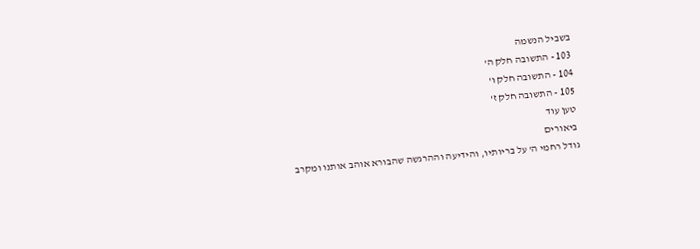בשביל הנשמה
103 - התשובה חלק ה'
104 - התשובה חלק ו'
105 - התשובה חלק ז'
טען עוד
ביאורים
גודל רחמי ה' על בריותיו, והידיעה וההרגשה שהבורא אוהב אותנו ומקרב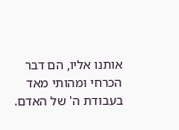אותנו אליו, הם דבר הכרחי ומהותי מאד בעבודת ה' של האדם.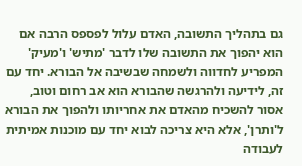גם בתהליך התשובה, האדם עלול לפספס הרבה אם הוא יהפוך את התשובה שלו לדבר 'מתיש' ו'מעיק' המפריע לחדווה ולשמחה שבשיבה אל הבורא. יחד עם זה, לידיעה ולהרגשה שהבורא הוא אב רחום וטוב, אסור להשכיח מהאדם את אחריותו ולהפוך את הבורא ל'ותרן', אלא היא צריכה לבוא יחד עם מוכנות אמיתית לעבודה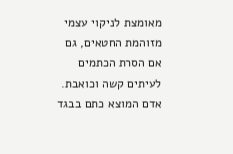מאומצת לניקוי עצמי מזוהמת החטאים, גם אם הסרת הכתמים לעיתים קשה וכואבת. אדם המוצא כתם בבגד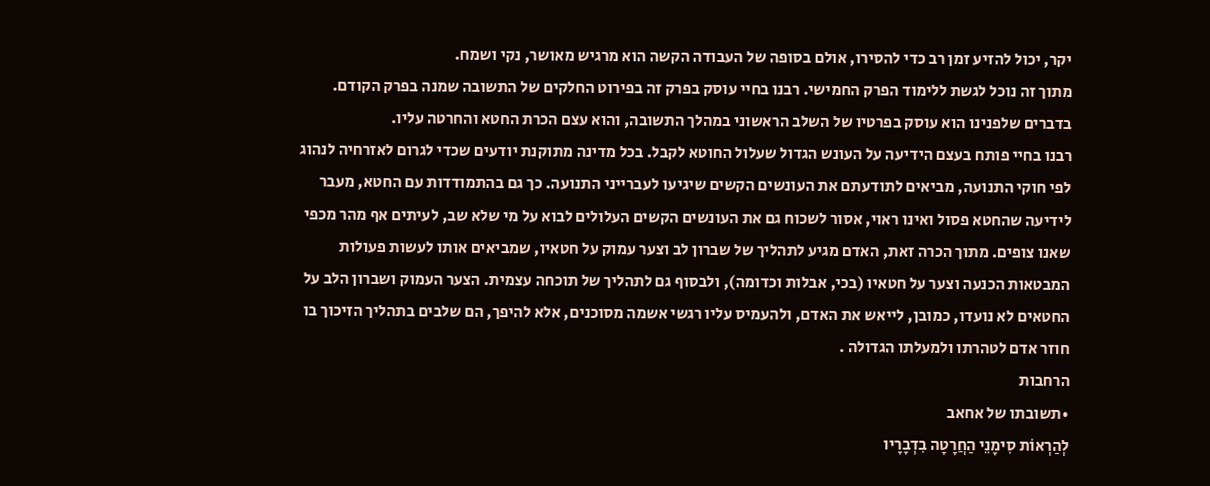יקר, יכול להזיע זמן רב כדי להסירו, אולם בסופה של העבודה הקשה הוא מרגיש מאושר, נקי ושמח.
מתוך זה נוכל לגשת ללימוד הפרק החמישי. רבנו בחיי עוסק בפרק זה בפירוט החלקים של התשובה שמנה בפרק הקודם. בדברים שלפנינו הוא עוסק בפרטיו של השלב הראשוני במהלך התשובה, והוא עצם הכרת החטא והחרטה עליו.
רבנו בחיי פותח בעצם הידיעה על העונש הגדול שעלול החוטא לקבל. בכל מדינה מתוקנת יודעים שכדי לגרום לאזרחיה לנהוג לפי חוקי התנועה, מביאים לתודעתם את העונשים הקשים שיגיעו לעברייני התנועה. כך גם בהתמודדות עם החטא, מעבר לידיעה שהחטא פסול ואינו ראוי, אסור לשכוח גם את העונשים הקשים העלולים לבוא על מי שלא שב, לעיתים אף מהר מכפי שאנו צופים. מתוך הכרה זאת, האדם מגיע לתהליך של שברון לב וצער עמוק על חטאיו, שמביאים אותו לעשות פעולות המבטאות הכנעה וצער על חטאיו (בכי, אבלות וכדומה), ולבסוף גם לתהליך של תוכחה עצמית. הצער העמוק ושברון הלב על החטאים לא נועדו, כמובן, לייאש את האדם, ולהעמיס עליו רגשי אשמה מסוכנים, אלא להיפך, הם שלבים בתהליך הזיכוך בו חוזר אדם לטהרתו ולמעלתו הגדולה .
הרחבות
•תשובתו של אחאב
לְהַרְאוֹת סִימָנֵי הַחֲרָטָה בִדְבָרָיו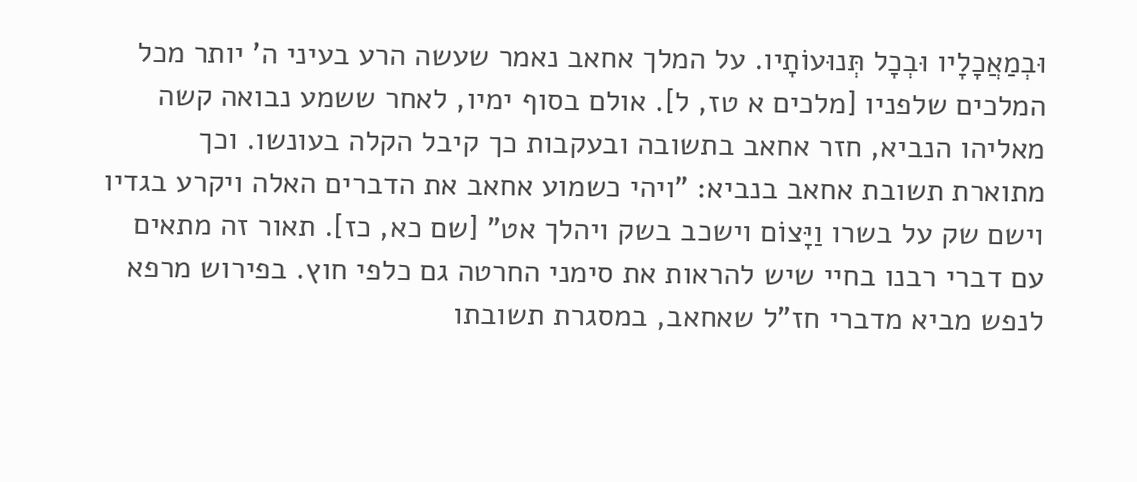וּבְמַאֲכָלָיו וּבְכָל תְּנוּעוֹתָיו. על המלך אחאב נאמר שעשה הרע בעיני ה' יותר מכל המלכים שלפניו [מלכים א טז, ל]. אולם בסוף ימיו, לאחר ששמע נבואה קשה מאליהו הנביא, חזר אחאב בתשובה ובעקבות כך קיבל הקלה בעונשו. וכך מתוארת תשובת אחאב בנביא: "ויהי כשמוע אחאב את הדברים האלה ויקרע בגדיו וישם שק על בשרו וַיָּצוֹם וישכב בשק ויהלך אט" [שם כא, כז]. תאור זה מתאים עם דברי רבנו בחיי שיש להראות את סימני החרטה גם כלפי חוץ. בפירוש מרפא לנפש מביא מדברי חז"ל שאחאב, במסגרת תשובתו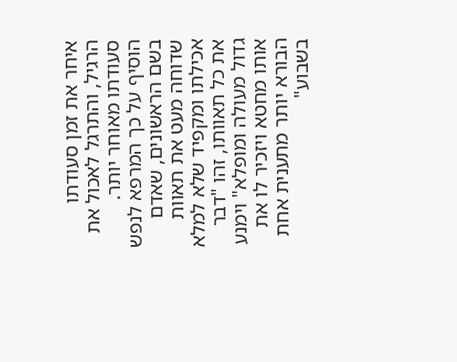איחר את זמן סעודתו הרגיל, והתרגל לאכול את סעודתו מאוחר יותר. הוסיף על כך המרפא לנפש בשם הראשונים, שאדם שדוחה מעט את תאוות אכילתו ומקפיד שלא למלא את כל תאוותו, זהו "דבר גדול מעולה ומופלא" וימנע אותו מחטא ויזכיר לו את הבורא יותר מתענית אחת בשבוע"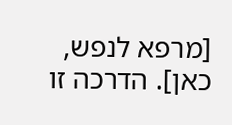[מרפא לנפש, כאן]. הדרכה זו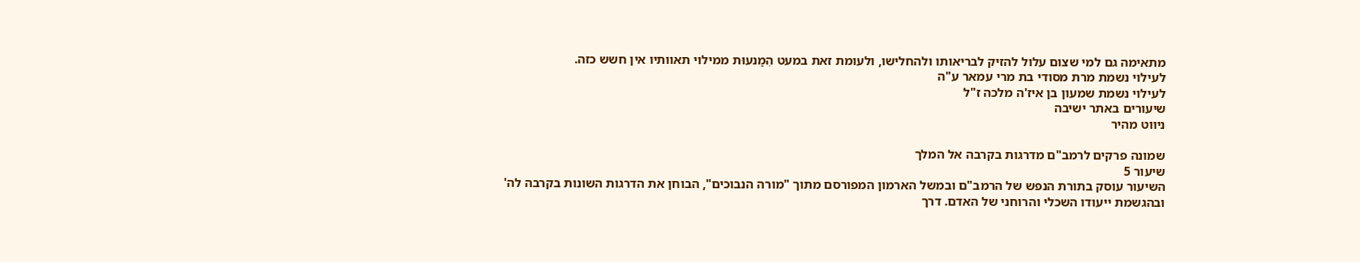מתאימה גם למי שצום עלול להזיק לבריאותו ולהחלישו, ולעומת זאת במעט הִמַנעוּת ממילוי תאוותיו אין חשש כזה.
לעילוי נשמת מרת מסודי בת מרי עמאר ע"ה
לעילוי נשמת שמעון בן איז'ה מלכה ז"ל
שיעורים באתר ישיבה
ניווט מהיר

שמונה פרקים לרמב"ם מדרגות בקרבה אל המלך
שיעור 5
השיעור עוסק בתורת הנפש של הרמב"ם ובמשל הארמון המפורסם מתוך "מורה הנבוכים", הבוחן את הדרגות השונות בקרבה לה' ובהגשמת ייעודו השכלי והרוחני של האדם. דרך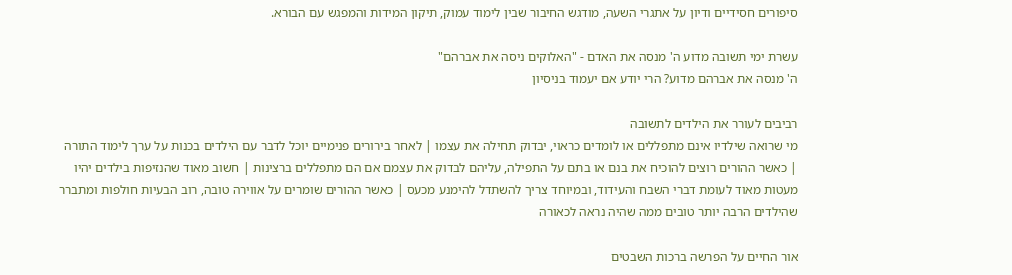סיפורים חסידיים ודיון על אתגרי השעה, מודגש החיבור שבין לימוד עמוק, תיקון המידות והמפגש עם הבורא.

עשרת ימי תשובה מדוע ה' מנסה את האדם - "האלוקים ניסה את אברהם"
ה' מנסה את אברהם מדוע? הרי יודע אם יעמוד בניסיון

רביבים לעורר את הילדים לתשובה
מי שרואה שילדיו אינם מתפללים או לומדים כראוי, יבדוק תחילה את עצמו | לאחר בירורים פנימיים יוכל לדבר עם הילדים בכנות על ערך לימוד התורה | כאשר ההורים רוצים להוכיח את בנם או בתם על התפילה, עליהם לבדוק את עצמם אם הם מתפללים ברצינות | חשוב מאוד שהנזיפות בילדים יהיו מעטות מאוד לעומת דברי השבח והעידוד, ובמיוחד צריך להשתדל להימנע מכעס | כאשר ההורים שומרים על אווירה טובה, רוב הבעיות חולפות ומתברר שהילדים הרבה יותר טובים ממה שהיה נראה לכאורה

אור החיים על הפרשה ברכות השבטים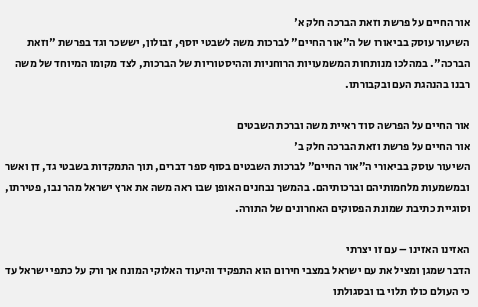אור החיים על פרשת וזאת הברכה חלק א'
השיעור עוסק בביאורו של ה"אור החיים" לברכות משה לשבטי יוסף, זבולון, יששכר וגד בפרשת "וזאת הברכה". במהלכו מנותחות המשמעויות הרוחניות וההיסטוריות של הברכות, לצד מקומו המיוחד של משה רבנו בהנהגת העם ובקבורתו.

אור החיים על הפרשה סוד ראיית משה וברכת השבטים
אור החיים על פרשת וזאת הברכה חלק ב'
השיעור עוסק בביאורי ה"אור החיים" לברכות השבטים בסוף ספר דברים, תוך התמקדות בשבטי גד, דן ואשר ובמשמעות מלחמותיהם וברכותיהם. בהמשך נבחנים האופן שבו ראה משה את ארץ ישראל מהר נבו, פטירתו, וסוגיית כתיבת שמונת הפסוקים האחרונים של התורה.

האזינו האזינו – עם זו יצרתי
הדבר שמגן ומציל את עם ישראל במצבי חירום הוא התפקיד והיעוד האלוקי המונח אך ורק על כתפי ישראל עד כי העולם כולו תלוי בו ובסגולתו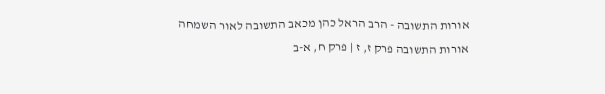אורות התשובה - הרב הראל כהן מכאב התשובה לאור השמחה
אורות התשובה פרק ז, ז | פרק ח, א-ב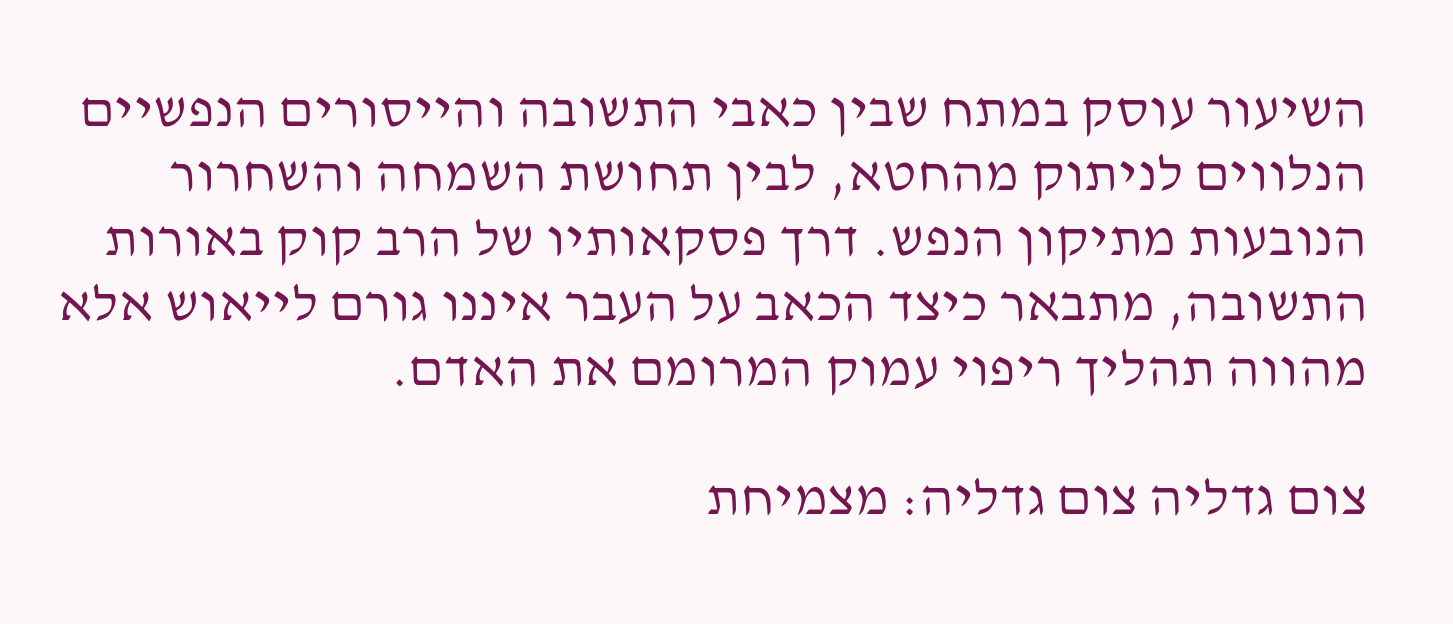השיעור עוסק במתח שבין כאבי התשובה והייסורים הנפשיים הנלווים לניתוק מהחטא, לבין תחושת השמחה והשחרור הנובעות מתיקון הנפש. דרך פסקאותיו של הרב קוק באורות התשובה, מתבאר כיצד הכאב על העבר איננו גורם לייאוש אלא מהווה תהליך ריפוי עמוק המרומם את האדם.

צום גדליה צום גדליה: מצמיחת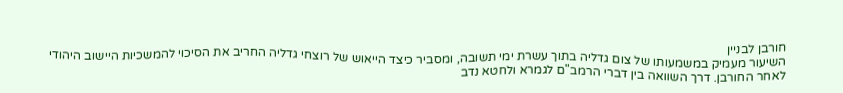חורבן לבניין
השיעור מעמיק במשמעותו של צום גדליה בתוך עשרת ימי תשובה, ומסביר כיצד הייאוש של רוצחי גדליה החריב את הסיכוי להמשכיות היישוב היהודי לאחר החורבן. דרך השוואה בין דברי הרמב"ם לגמרא ולחטא נדב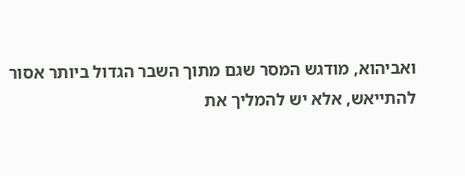ואביהוא, מודגש המסר שגם מתוך השבר הגדול ביותר אסור להתייאש, אלא יש להמליך את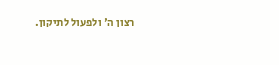רצון ה' ולפעול לתיקון.